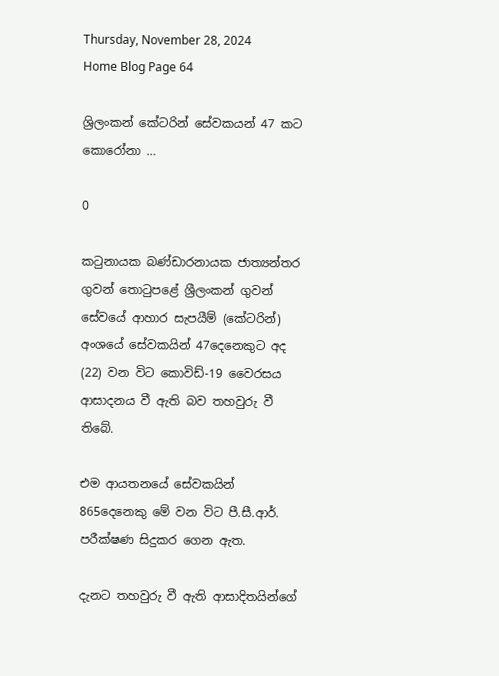Thursday, November 28, 2024
Home Blog Page 64

ශ්‍රිලංකන් කේටරින් සේවකයන් 47 කට කොරෝනා …

0

කටුනායක බණ්ඩාරනායක ජාත්‍යන්තර ගුවන් තොටුපළේ ශ්‍රීලංකන් ගුවන් සේවයේ ආහාර සැපයීම් (කේටරින්) අංශයේ සේවකයින් 47දෙනෙකුට අද (22) වන විට කොවිඩ්-19 වෛරසය ආසාදනය වී ඇති බව තහවුරු වී තිබේ.

එම ආයතනයේ සේවකයින් 865දෙනෙකු මේ වන විට පී.සී.ආර්. පරීක්ෂණ සිදුකර ගෙන ඇත.

දැනට තහවුරු වී ඇති ආසාදිතයින්ගේ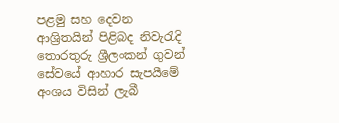පළමු සහ දෙවන ආශ්‍රිතයින් පිළිබද නිවැරැදි තොරතුරු ශ්‍රීලංකන් ගුවන් සේවයේ ආහාර සැපයීමේ අංශය විසින් ලැබී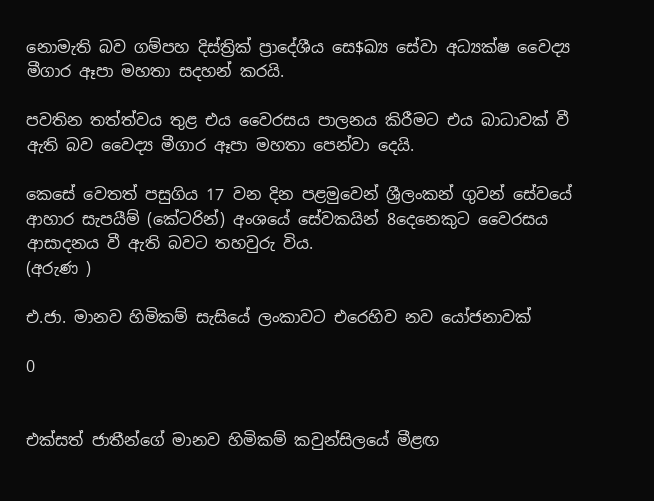නොමැති බව ගම්පහ දිස්ත්‍රික් ප්‍රාදේශීය සෙ$ඛ්‍ය සේවා අධ්‍යක්ෂ වෛද්‍ය මීගාර ඈපා මහතා සදහන් කරයි.

පවතින තත්ත්වය තුළ එය වෛරසය පාලනය කිරීමට එය බාධාවක් වී ඇති බව වෛද්‍ය මීගාර ඈපා මහතා පෙන්වා දෙයි.

කෙසේ වෙතත් පසුගිය 17 වන දින පළමුවෙන් ශ්‍රීලංකන් ගුවන් සේවයේ ආහාර සැපයීම් (කේටරින්) අංශයේ සේවකයින් 8දෙනෙකුට වෛරසය ආසාදනය වී ඇති බවට තහවුරු විය.
(අරුණ )

එ.ජා. මානව හිමිකම් සැසියේ ලංකාවට එරෙහිව නව යෝජනාවක්

0


එක්සත් ජාතීන්ගේ මානව හිමිකම් කවුන්සිලයේ මීළඟ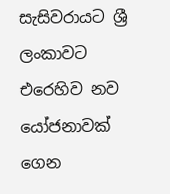සැසිවරායට ශ්‍රී ලංකාවට එරෙහිව නව යෝජනාවක් ගෙන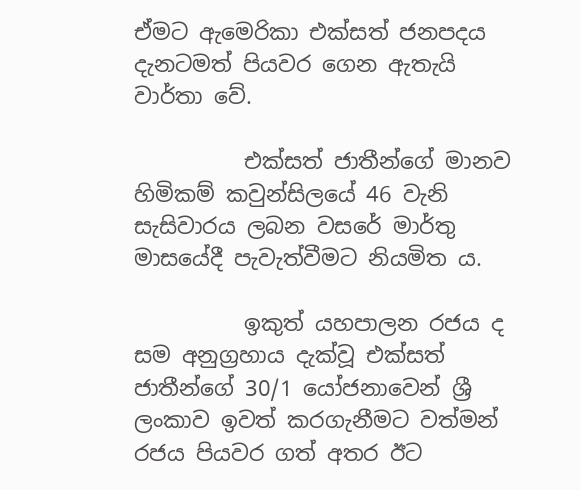ඒමට ඇමෙරිකා එක්සත් ජනපදය දැනටමත් පියවර ගෙන ඇතැයි වාර්තා වේ.

          එක්සත් ජාතීන්ගේ මානව හිමිකම් කවුන්සිලයේ 46 වැනි සැසිවාරය ලබන වසරේ මාර්තු මාසයේදී පැවැත්වීමට නියමිත ය.

          ඉකුත් යහපාලන රජය ද සම අනුග්‍රහාය දැක්වූ එක්සත් ජාතීන්ගේ 30/1 යෝජනාවෙන් ශ්‍රී ලංකාව ඉවත් කරගැනීමට වත්මන් රජය පියවර ගත් අතර ඊට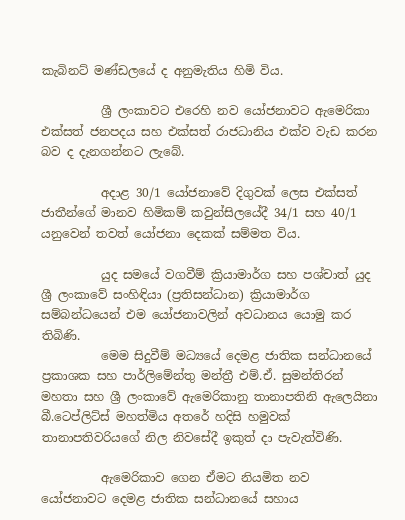කැබිනට් මණ්ඩලයේ ද අනුමැතිය හිමි විය.

          ශ්‍රී ලංකාවට එරෙහි නව යෝජනාවට ඇමෙරිකා එක්සත් ජනපදය සහ එක්සත් රාජධානිය එක්ව වැඩ කරන බව ද දැනගන්නට ලැබේ.

          අදාළ 30/1 යෝජනාවේ දිගුවක් ලෙස එක්සත් ජාතීන්ගේ මානව හිමිකම් කවුන්සිලයේදී 34/1 සහ 40/1 යනුවෙන් තවත් යෝජනා දෙකක් සම්මත විය.

          යුද සමයේ වගවීම් ක්‍රියාමාර්ග සහ පශ්චාත් යුද ශ්‍රී ලංකාවේ සංහිඳියා (ප්‍රතිසන්ධාන) ක්‍රියාමාර්ග සම්බන්ධයෙන් එම යෝජනාවලින් අවධානය යොමු කර තිබිණි.
          මෙම සිදුවීම් මධ්‍යයේ දෙමළ ජාතික සන්ධානයේ ප්‍රකාශක සහ පාර්ලිමේන්තු මන්ත්‍රී එම්.ඒ. සුමන්තිරන් මහතා සහ ශ්‍රී ලංකාවේ ඇමෙරිකානු තානාපතිනි ඇලෙයිනා බී.ටෙප්ලිට්ස් මහත්මිය අතරේ හදිසි හමුවක් තානාපතිවරියගේ නිල නිවසේදී ඉකුත් දා පැවැත්විණි.

          ඇමෙරිකාව ගෙන ඒමට නියමිත නව යෝජනාවට දෙමළ ජාතික සන්ධානයේ සහාය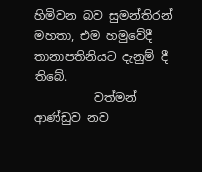හිමිවන බව සුමන්තිරන් මහතා, එම හමුවේදී තානාපතිනියට දැනුම් දී තිබේ.
          වත්මන් ආණ්ඩුව නව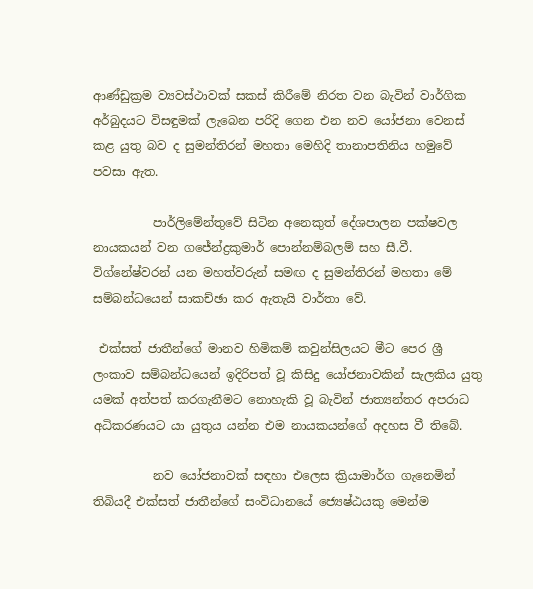ආණ්ඩුක්‍රම ව්‍යවස්ථාවක් සකස් කිරීමේ නිරත වන බැවින් වාර්ගික අර්බුදයට විසඳුමක් ලැබෙන පරිදි ගෙන එන නව යෝජනා වෙනස් කළ යුතු බව ද සුමන්තිරන් මහතා මෙහිදි තානාපතිනිය හමුවේ පවසා ඇත.

          පාර්ලිමේන්තුවේ සිටින අනෙකුත් දේශපාලන පක්ෂවල නායකයන් වන ගජේන්ද්‍රකුමාර් පොන්නම්බලම් සහ සී.වී. විග්නේෂ්වරන් යන මහත්වරුන් සමඟ ද සුමන්තිරන් මහතා මේ සම්බන්ධයෙන් සාකච්ඡා කර ඇතැයි වාර්තා වේ.

 එක්සත් ජාතීන්ගේ මානව හිමිකම් කවුන්සිලයට මීට පෙර ශ්‍රී ලංකාව සම්බන්ධයෙන් ඉදිරිපත් වූ කිසිදු යෝජනාවකින් සැලකිය යුතු යමක් අත්පත් කරගැනීමට නොහැකි වූ බැවින් ජාත්‍යන්තර අපරාධ අධිකරණයට යා යුතුය යන්න එම නායකයන්ගේ අදහස වී තිබේ.

          නව යෝජනාවක් සඳහා එලෙස ක්‍රියාමාර්ග ගැනෙමින් තිබියදී එක්සත් ජාතීන්ගේ සංවිධානයේ ජ්‍යෙෂ්ඨයකු මෙන්ම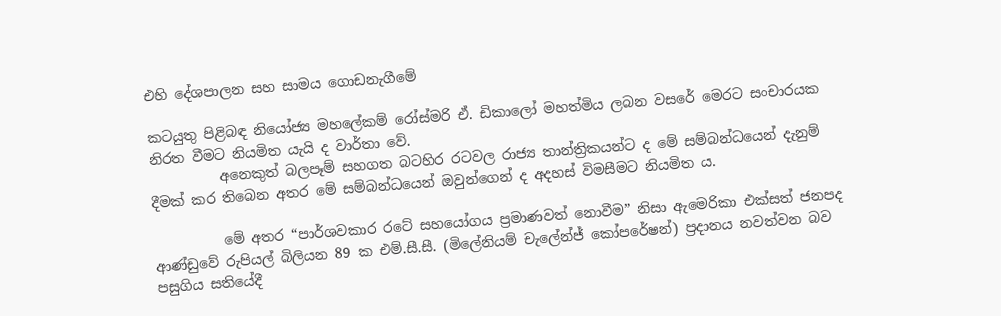එහි දේශපාලන සහ සාමය ගොඩනැගීමේ

කටයුතු පිළිබඳ නියෝජ්‍ය මහලේකම් රෝස්මරි ඒ. ඩිකාලෝ මහත්මිය ලබන වසරේ මෙරට සංචාරයක නිරත වීමට නියමිත යැයි ද වාර්තා වේ.
          අනෙකුත් බලපෑම් සහගත බටහිර රටවල රාජ්‍ය තාන්ත්‍රිකයන්ට ද මේ සම්බන්ධයෙන් දැනුම් දීමක් කර තිබෙන අතර‌ මේ සම්බන්ධයෙන් ඔවුන්ගෙන් ද අදහස් විමසීමට නියමිත ය.

          මේ අතර “පාර්ශවකාර රටේ සහයෝගය ප්‍රමාණවත් නොවීම” නිසා ඇමෙරිකා එක්සත් ජනපද ආණ්ඩුවේ රුපියල් බිලියන 89 ක එම්.සී.සී. (මිලේනියම් චැලේන්ජ් කෝපරේෂන්) ප්‍රදානය නවත්වන බව පසුගිය සතියේදී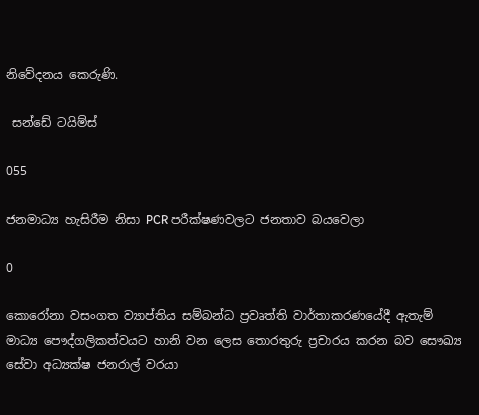නිවේදනය කෙරුණි.

 සන්ඩේ ටයිම්ස්

055

ජනමාධ්‍ය හැසිරීම නිසා PCR පරීක්ෂණවලට ජනතාව බයවෙලා

0

කොරෝනා වසංගත ව්‍යාප්තිය සම්බන්ධ ප්‍රවෘත්ති වාර්තාකරණයේදී ඇතැම් මාධ්‍ය පෞද්ගලිකත්වයට හානි වන ලෙස තොරතුරු ප්‍රචාරය කරන බව සෞඛ්‍ය සේවා අධ්‍යක්ෂ ජනරාල් වරයා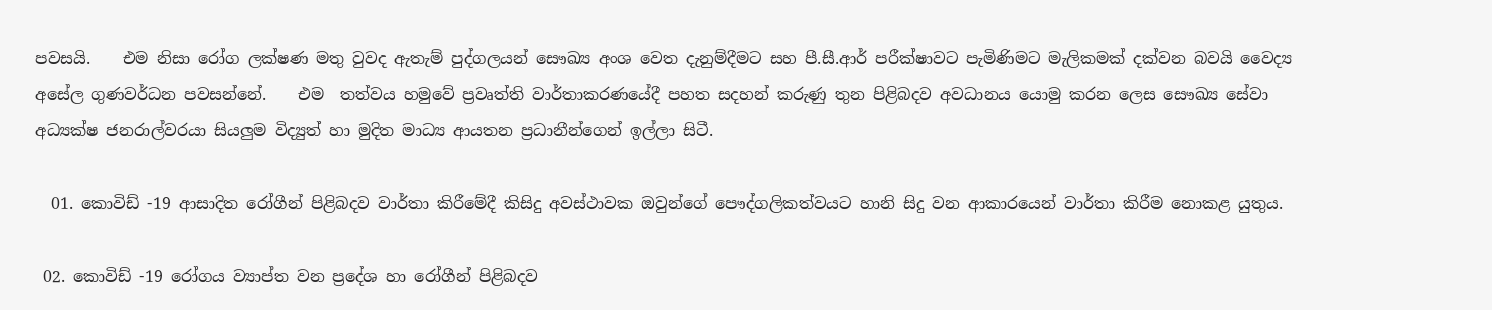පවසයි.    එම නිසා රෝග ලක්ෂණ මතු වුවද ඇතැම් පුද්ගලයන් සෞඛ්‍ය අංශ වෙත දැනුම්දීමට සහ පී.සී.ආර් පරීක්ෂාවට පැමිණිමට මැලිකමක් දක්වන බවයි වෛද්‍ය අසේල ගුණවර්ධන පවසන්නේ.    එම  තත්වය හමුවේ ප්‍රවෘත්ති වාර්තාකරණයේදී පහත සදහන් කරුණු තුන පිළිබදව අවධානය යොමු කරන ලෙස සෞඛ්‍ය සේවා අධ්‍යක්ෂ ජනරාල්වරයා සියලුම විද්‍යුත් හා මුදිත මාධ්‍ය ආයතන ප්‍රධානීන්ගෙන් ඉල්ලා සිටී.

  01. කොවිඩ් -19 ආසාදිත රෝගීන් පිළිබදව වාර්තා කිරීමේදී කිසිදු අවස්ථාවක ඔවුන්ගේ පෞද්ගලිකත්වයට හානි සිදු වන ආකාරයෙන් වාර්තා කිරීම නොකළ යුතුය.

 02. කොවිඩ් -19 රෝගය ව්‍යාප්ත වන ප්‍රදේශ හා රෝගීන් පිළිබදව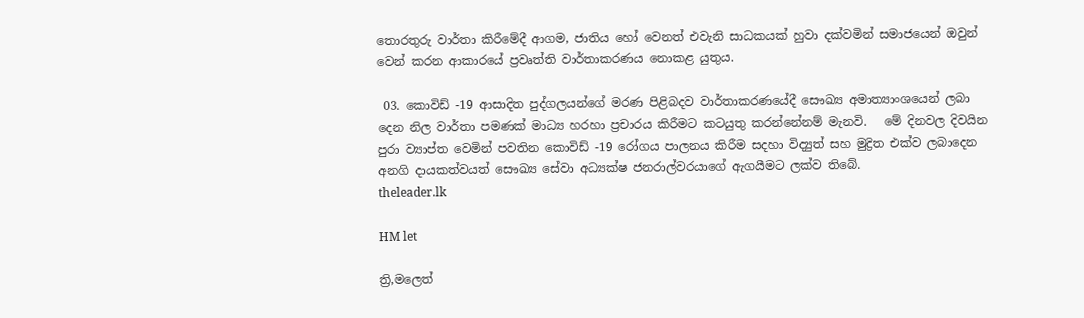තොරතුරු වාර්තා කිරීමේදී ආගම, ජාතිය හෝ වෙනත් එවැනි සාධකයක් හුවා දක්වමින් සමාජයෙන් ඔවුන් වෙන් කරන ආකාරයේ ප්‍රවෘත්ති වාර්තාකරණය නොකළ යුතුය.

 03. කොවිඩ් -19 ආසාදිත පුද්ගලයන්ගේ මරණ පිළිබදව වාර්තාකරණයේදී සෞඛ්‍ය අමාත්‍යාංශයෙන් ලබා දෙන නිල වාර්තා පමණක් මාධ්‍ය හරහා ප්‍රචාරය කිරීමට කටයුතු කරන්නේනම් මැනවි.   මේ දිනවල දිවයින පුරා ව්‍යාප්ත වෙමින් පවතින කොවිඩ් -19 රෝගය පාලනය කිරීම සදහා විද්‍යුත් සහ මුද්‍රිත එක්ව ලබාදෙන අනගි දායකත්වයත් සෞඛ්‍ය සේවා අධ්‍යක්ෂ ජනරාල්වරයාගේ ඇගයීමට ලක්ව තිබේ.
theleader.lk

HM let

ත්‍රි,මලෙත්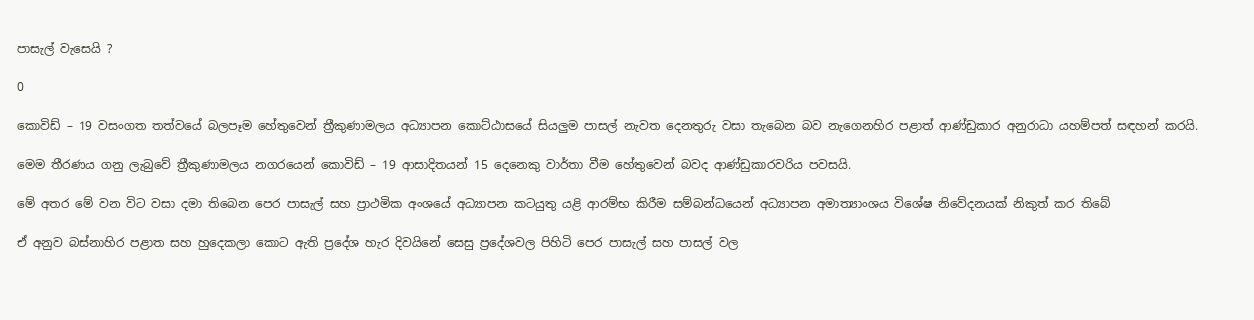පාසැල් වැසෙයි ?

0

කොවිඩ් – 19 වසංගත තත්වයේ බලපෑම හේතුවෙන් ත්‍රීකුණාමලය අධ්‍යාපන කොට්ඨාසයේ සියලුම පාසල් නැවත දෙනතුරු වසා තැබෙන බව නැගෙනහිර පළාත් ආණ්ඩුකාර අනුරාධා යහම්පත් සඳහන් කරයි.

මෙම තීරණය ගනු ලැබුවේ ත්‍රීකුණාමලය නගරයෙන් කොවිඩ් – 19 ආසාදිතයන් 15 දෙනෙකු වාර්තා වීම හේතුවෙන් බවද ආණ්ඩුකාරවරිය පවසයි.

මේ අතර මේ වන විට වසා දමා තිබෙන පෙර පාසැල් සහ ප්‍රාථමික අංශයේ අධ්‍යාපන කටයුතු යළි ආරම්භ කිරීම සම්බන්ධයෙන් අධ්‍යාපන අමාත්‍යාංශය විශේෂ නිවේදනයක් නිකුත් කර තිබේ

ඒ අනුව බස්නාහිර පළාත සහ හුදෙකලා කොට ඇති ප්‍රදේශ හැර දිවයිනේ සෙසු ප්‍රදේශවල පිහිටි පෙර පාසැල් සහ පාසල් වල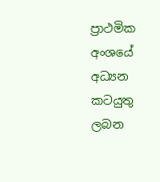ප්‍රාථමික අංශයේ අධ්‍යන කටයුතු ලබන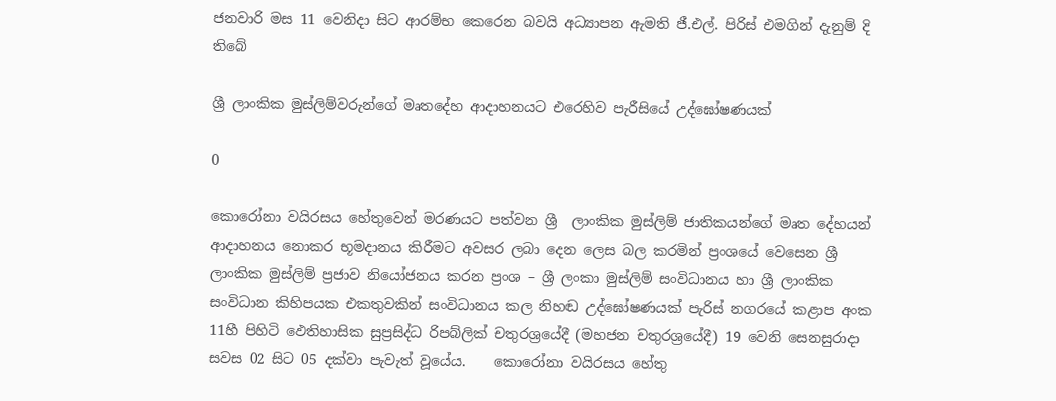ජනවාරි මස 11 වෙනිදා සිට ආරම්භ කෙරෙන බවයි අධ්‍යාපන ඇමති ජී.එල්. පිරිස් එමගින් දැනුම් දි තිබේ

ශ්‍රී ලාංකික මුස්ලිම්වරුන්ගේ මෘතදේහ ආදාහනයට එරෙහිව පැරීසියේ උද්ඝෝෂණයක්

0

කොරෝනා වයිරසය හේතුවෙන් මරණයට පත්වන ශ්‍රී  ලාංකික මුස්ලිම් ජාතිකයන්ගේ මෘත දේහයන් ආදාහනය නොකර භූමදානය කිරීමට අවසර ලබා දෙන ලෙස බල කරමින් ප්‍රංශයේ වෙසෙන ශ්‍රී ලාංකික මුස්ලිම් ප්‍රජාව නියෝජනය කරන ප්‍රංශ – ශ්‍රී ලංකා මුස්ලිම් සංවිධානය හා ශ්‍රී ලාංකික සංවිධාන කිහිපයක එකතුවකින් සංවිධානය කල නිහඬ උද්ඝෝෂණයක් පැරිස් නගරයේ කළාප අංක 11හී පිහිටි ඵෙතිහාසික සුප්‍රසිද්ධ රිපබ්ලික් චතුරශ්‍රයේදී (මහජන චතුරශ්‍රයේදී) 19 වෙනි සෙනසුරාදා සවස 02 සිට 05 දක්වා පැවැත් වූයේය.    කොරෝනා වයිරසය හේතු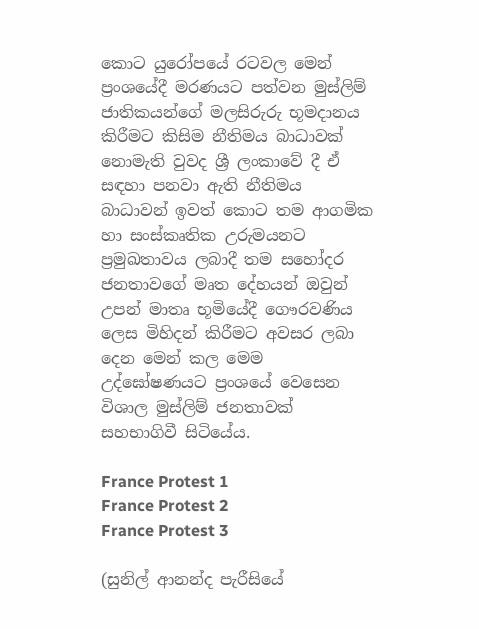කොට යුරෝපයේ රටවල මෙන් ප්‍රංශයේදී මරණයට පත්වන මුස්ලිම් ජාතිකයන්ගේ මලසිරුරු භූමදානය කිරීමට කිසිම නීතිමය බාධාවක් නොමැති වුවද ශ්‍රී ලංකාවේ දී ඒ සඳහා පනවා ඇති නීතිමය බාධාවන් ඉවත් කොට තම ආගමික හා සංස්කෘතික උරුමයනට ප්‍රමුඛතාවය ලබාදී තම සහෝදර ජනතාවගේ මෘත දේහයන් ඔවුන් උපන් මාතෘ භූමියේදී ගෞරවණිය ලෙස මිහිදන් කිරීමට අවසර ලබා දෙන මෙන් කල මෙම උද්ඝෝෂණයට ප්‍රංශයේ වෙසෙන විශාල මුස්ලිම් ජනතාවක් සහභාගිවී සිටියේය.

France Protest 1
France Protest 2
France Protest 3

(සුනිල් ආනන්ද පැරීසියේ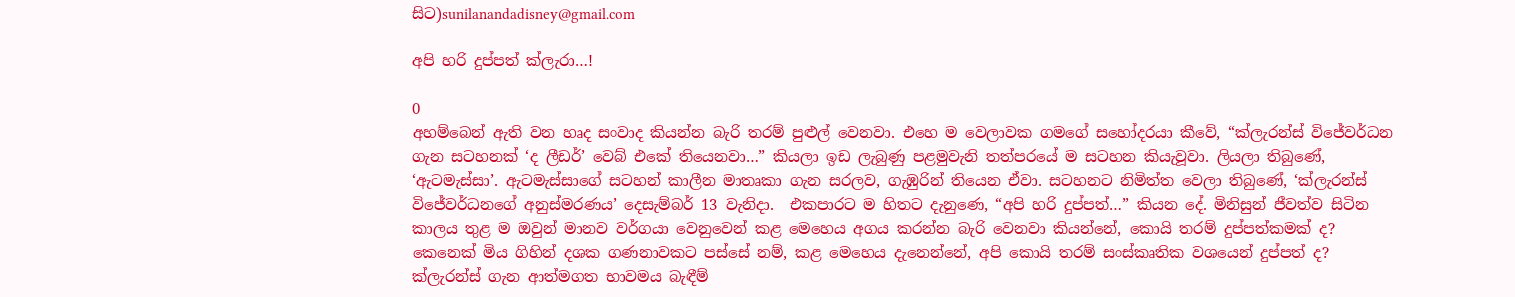සිට)sunilanandadisney@gmail.com

අපි හරි දුප්පත් ක්ලැරා…!

0
අහම්බෙන් ඇති වන හෘද සංවාද කියන්න බැරි තරම් පුළුල් වෙනවා. එහෙ ම වෙලාවක ගමගේ සහෝදරයා කීවේ, “ක්ලැරන්ස් විජේවර්ධන ගැන සටහනක් ‘ද ලීඩර්’ වෙබ් එකේ තියෙනවා…” කියලා ඉඩ ලැබුණු පළමුවැනි තත්පරයේ ම සටහන කියැවූවා. ලියලා තිබුණේ, ‘ඇටමැස්සා’. ඇටමැස්සාගේ සටහන් කාලීන මාතෘකා ගැන සරලව, ගැඹුරින් තියෙන ඒවා. සටහනට නිමිත්ත වෙලා තිබුණේ, ‘ක්ලැරන්ස් විජේවර්ධනගේ අනුස්මරණය’ දෙසැම්බර් 13 වැනිදා.  එකපාරට ම හිතට දැනුණෙ, “අපි හරි දුප්පත්…” කියන දේ. මිනිසුන් ජීවත්ව සිටින කාලය තුළ ම ඔවුන් මානව වර්ගයා වෙනුවෙන් කළ මෙහෙය අගය කරන්න බැරි වෙනවා කියන්නේ, කොයි තරම් දුප්පත්කමක් ද? කෙනෙක් මිය ගිහින් දශක ගණනාවකට පස්සේ නම්, කළ මෙහෙය දැනෙන්නේ, අපි කොයි තරම් සංස්කෘතික වශයෙන් දුප්පත් ද?
ක්ලැරන්ස් ගැන ආත්මගත භාවමය බැඳීම්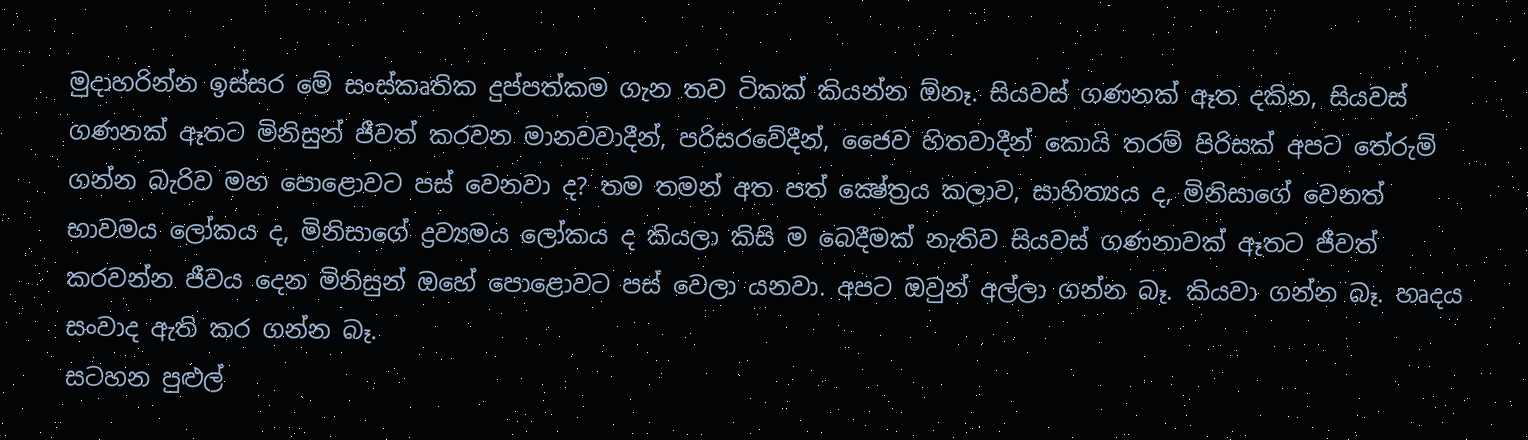මුදාහරින්න ඉස්සර මේ සංස්කෘතික දුප්පත්කම ගැන තව ටිකක් කියන්න ඕනෑ. සියවස් ගණනක් ඈත දකින, සියවස් ගණනක් ඈතට මිනිසුන් ජීවත් කරවන මානවවාදීන්, පරිසරවේදීන්, ජෛව හිතවාදීන් කොයි තරම් පිරිසක් අපට තේරුම් ගන්න බැරිව මහ පොළොවට පස් වෙනවා ද? තම තමන් අත පත් ක්‍ෂේත්‍රය කලාව, සාහිත්‍යය ද, මිනිසාගේ වෙනත් භාවමය ලෝකය ද, මිනිසාගේ ද්‍රව්‍යමය ලෝකය ද කියලා කිසි ම බෙදීමක් නැතිව සියවස් ගණනාවක් ඈතට ජීවත් කරවන්න ජීවය දෙන මිනිසුන් ඔහේ පොළොවට පස් වෙලා යනවා. අපට ඔවුන් අල්ලා ගන්න බෑ. කියවා ගන්න බෑ. හෘදය සංවාද ඇති කර ගන්න බෑ.
සටහන පුළුල්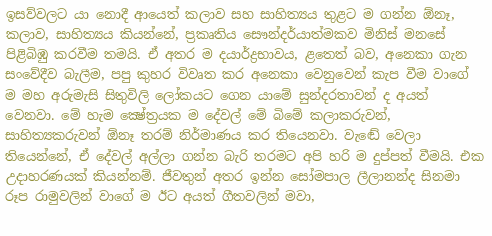ඉසව්වලට යා නොදී ආයෙත් කලාව සහ සාහිත්‍යය තුළට ම ගන්න ඕනෑ, කලාව, සාහිත්‍යය කියන්නේ, ප්‍රකෘතිය සෞන්දර්යාත්මකව මිනිස් මනසේ පිළිබිඹු කරවීම තමයි. ඒ අතර ම දයාර්ද්‍රභාවය, ළතෙත් බව, අනෙකා ගැන සංවේදීව බැලීම, පපු කුහර විවෘත කර අනෙකා වෙනුවෙන් කැප වීම වාගේ ම මහ අරුමැසි සිතුවිලි ලෝකයට ගෙන යාමේ සුන්දරතාවන් ද අයත් වෙනවා. මේ හැම ක්‍ෂේත්‍රයක ම දේවල් මේ බිමේ කලාකරුවන්, සාහිත්‍යකරුවන් ඕනෑ තරම් නිර්මාණය කර තියෙනවා. වැඬේ වෙලා තියෙන්නේ, ඒ දේවල් අල්ලා ගන්න බැරි තරමට අපි හරි ම දුප්පත් වීමයි. එක උදාහරණයක් කියන්නම්. ජීවතුන් අතර ඉන්න සෝමපාල ලීලානන්ද සිනමා රූප රාමුවලින් වාගේ ම ඊට අයත් ගීතවලින් මවා,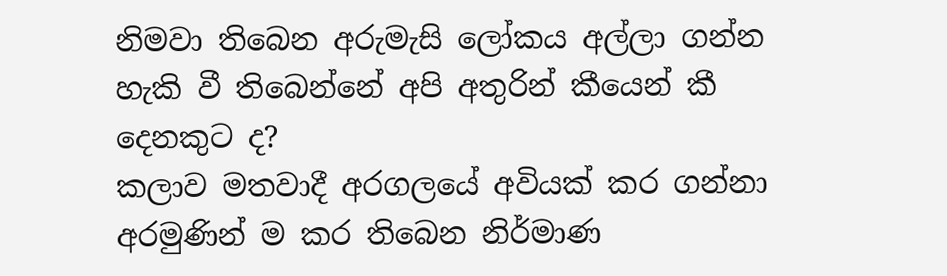නිමවා තිබෙන අරුමැසි ලෝකය අල්ලා ගන්න හැකි වී තිබෙන්නේ අපි අතුරින් කීයෙන් කී දෙනකුට ද?
කලාව මතවාදී අරගලයේ අවියක් කර ගන්නා අරමුණින් ම කර තිබෙන නිර්මාණ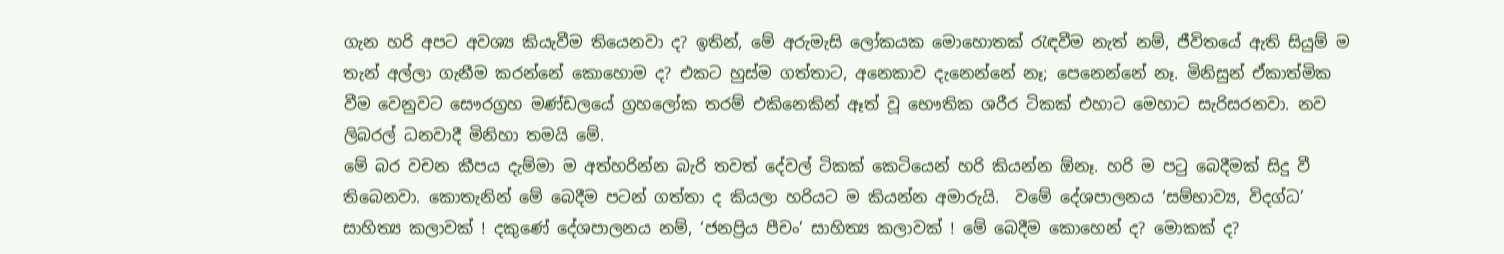ගැන හරි අපට අවශ්‍ය කියැවීම තියෙනවා ද? ඉතින්, මේ අරුමැසි ලෝකයක මොහොතක් රැඳවීම නැත් නම්, ජීවිතයේ ඇති සියුම් ම තැන් අල්ලා ගැනීම කරන්නේ කොහොම ද? එකට හුස්ම ගත්තාට, අනෙකාව දැනෙන්නේ නෑ; පෙනෙන්නේ නෑ. මිනිසුන් ඒකාත්මික වීම වෙනුවට සෞරග්‍රහ මණ්ඩලයේ ග්‍රහලෝක තරම් එකිනෙකින් ඈත් වූ භෞතික ශරීර ටිකක් එහාට මෙහාට සැරිසරනවා. නව ලිබරල් ධනවාදී මිනිහා තමයි මේ.
මේ බර වචන කීපය දැම්මා ම අත්හරින්න බැරි තවත් දේවල් ටිකක් කෙටියෙන් හරි කියන්න ඕනෑ. හරි ම පටු බෙදීමක් සිදු වී තිබෙනවා. කොතැනින් මේ බෙදීම පටන් ගත්තා ද කියලා හරියට ම කියන්න අමාරුයි.  වමේ දේශපාලනය ‘සම්භාව්‍ය, විදග්ධ’ සාහිත්‍ය කලාවක් ! දකුණේ දේශපාලනය නම්, ‘ජනප්‍රිය පීචං’ සාහිත්‍ය කලාවක් ! මේ බෙදීම කොහෙන් ද? මොකක් ද?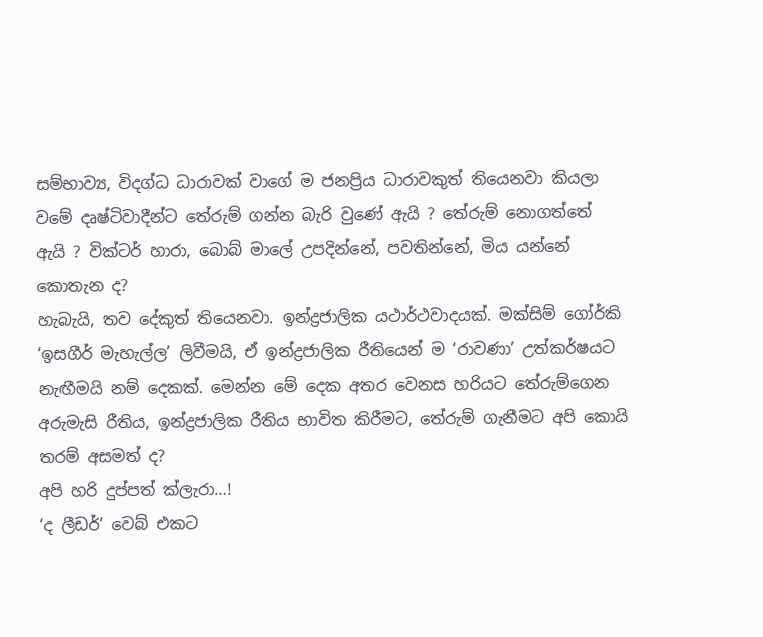සම්භාව්‍ය, විදග්ධ ධාරාවක් වාගේ ම ජනප්‍රිය ධාරාවකුත් තියෙනවා කියලා වමේ දෘෂ්ටිවාදීන්ට තේරුම් ගන්න බැරි වුණේ ඇයි ? තේරුම් නොගත්තේ ඇයි ? වික්ටර් හාරා, බොබ් මාලේ උපදින්නේ, පවතින්නේ, මිය යන්නේ කොතැන ද?
හැබැයි, තව දේකුත් තියෙනවා. ඉන්ද්‍රජාලික යථාර්ථවාදයක්. මක්සිම් ගෝර්කි ‘ඉසගීර් මැහැල්ල’ ලිවීමයි, ඒ ඉන්ද්‍රජාලික රීතියෙන් ම ‘රාවණා’ උත්කර්ෂයට නැඟීමයි නම් දෙකක්. මෙන්න මේ දෙක අතර වෙනස හරියට තේරුම්ගෙන අරුමැසි රීතිය, ඉන්ද්‍රජාලික රීතිය භාවිත කිරීමට, තේරුම් ගැනීමට අපි කොයි තරම් අසමත් ද?
අපි හරි දුප්පත් ක්ලැරා…!
‘ද ලීඩර්’ වෙබ් එකට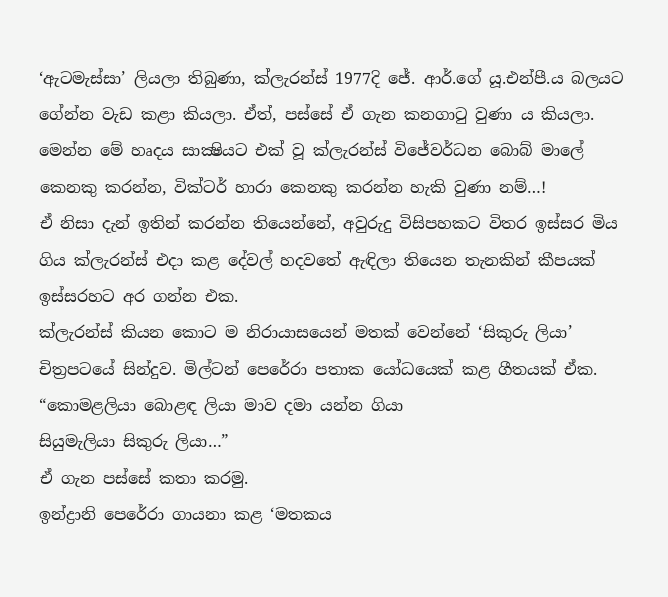‘ඇටමැස්සා’ ලියලා තිබුණා, ක්ලැරන්ස් 1977දි ජේ. ආර්.ගේ යූ.එන්පී.ය බලයට ගේන්න වැඩ කළා කියලා. ඒත්, පස්සේ ඒ ගැන කනගාටු වුණා ය කියලා. මෙන්න මේ හෘදය සාක්‍ෂියට එක් වූ ක්ලැරන්ස් විජේවර්ධන බොබ් මාලේ කෙනකු කරන්න, වික්ටර් හාරා කෙනකු කරන්න හැකි වුණා නම්…!
ඒ නිසා දැන් ඉතින් කරන්න තියෙන්නේ, අවුරුදු විසිපහකට විතර ඉස්සර මිය ගිය ක්ලැරන්ස් එදා කළ දේවල් හදවතේ ඇඳිලා තියෙන තැනකින් කීපයක් ඉස්සරහට අර ගන්න එක.
ක්ලැරන්ස් කියන කොට ම නිරායාසයෙන් මතක් වෙන්නේ ‘සිකුරු ලියා’ චිත්‍රපටයේ සින්දුව. මිල්ටන් පෙරේරා පතාක යෝධයෙක් කළ ගීතයක් ඒක.
“කොමළලියා බොළඳ ලියා මාව දමා යන්න ගියා
සියුමැලියා සිකුරු ලියා…”
ඒ ගැන පස්සේ කතා කරමු.
ඉන්ද්‍රානි පෙරේරා ගායනා කළ ‘මතකය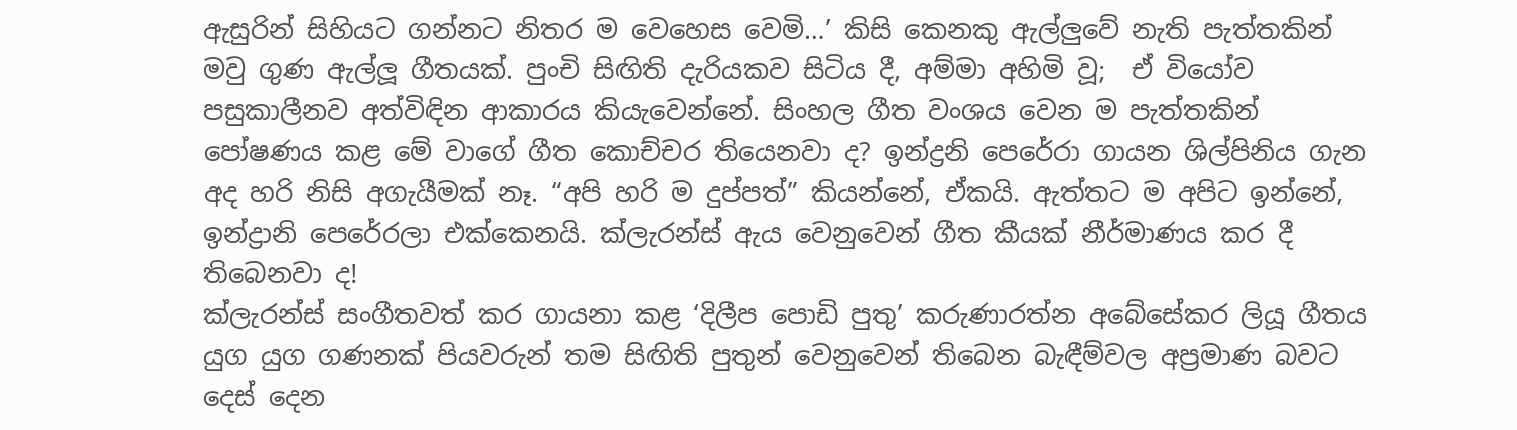ඇසුරින් සිහියට ගන්නට නිතර ම වෙහෙස වෙමි…’ කිසි කෙනකු ඇල්ලුවේ නැති පැත්තකින් මවු ගුණ ඇල්ලූ ගීතයක්. පුංචි සිඟිති දැරියකව සිටිය දී, අම්මා අහිමි වූ;  ඒ වියෝව පසුකාලීනව අත්විඳින ආකාරය කියැවෙන්නේ. සිංහල ගීත වංශය වෙන ම පැත්තකින් පෝෂණය කළ මේ වාගේ ගීත කොච්චර තියෙනවා ද? ඉන්ද්‍රනි පෙරේරා ගායන ශිල්පිනිය ගැන අද හරි නිසි අගැයීමක් නෑ. “අපි හරි ම දුප්පත්” කියන්නේ, ඒකයි. ඇත්තට ම අපිට ඉන්නේ, ඉන්ද්‍රානි පෙරේරලා එක්කෙනයි. ක්ලැරන්ස් ඇය වෙනුවෙන් ගීත කීයක් නීර්මාණය කර දී තිබෙනවා ද!
ක්ලැරන්ස් සංගීතවත් කර ගායනා කළ ‘දිලීප පොඩි පුතු’ කරුණාරත්න අබේසේකර ලියූ ගීතය යුග යුග ගණනක් පියවරුන් තම සිඟිති පුතුන් වෙනුවෙන් තිබෙන බැඳීම්වල අප්‍රමාණ බවට දෙස් දෙන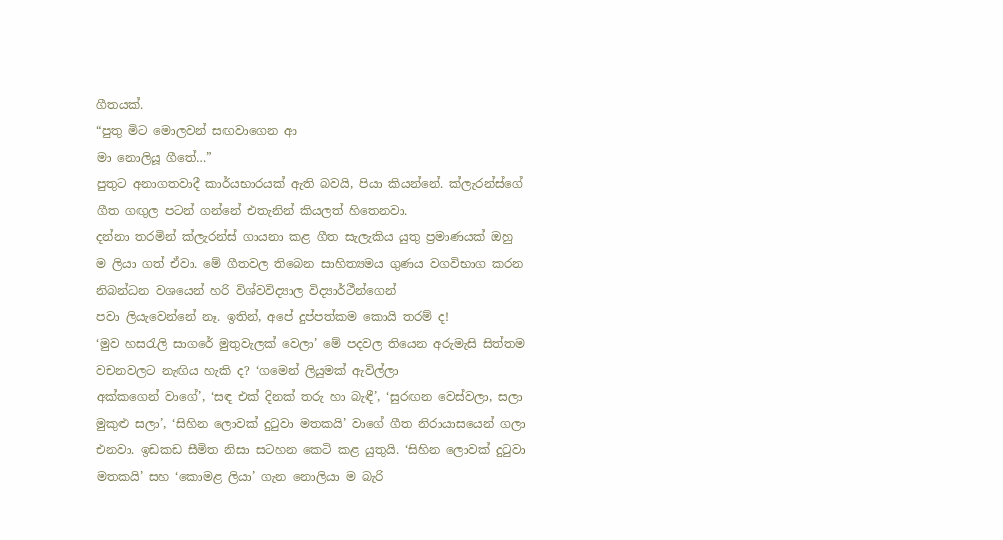ගීතයක්.
“පුතු මිට මොලවන් සඟවාගෙන ආ
මා නොලියූ ගීතේ…”
පුතුට අනාගතවාදී කාර්යභාරයක් ඇති බවයි, පියා කියන්නේ. ක්ලැරන්ස්ගේ ගීත ගඟුල පටන් ගන්නේ එතැනින් කියලත් හිතෙනවා.
දන්නා තරමින් ක්ලැරන්ස් ගායනා කළ ගීත සැලැකිය යුතු ප්‍රමාණයක් ඔහු ම ලියා ගත් ඒවා. මේ ගීතවල තිබෙන සාහිත්‍යමය ගුණය වගවිභාග කරන නිබන්ධන වශයෙන් හරි විශ්වවිද්‍යාල විද්‍යාර්ථීන්ගෙන්
පවා ලියැවෙන්නේ නෑ. ඉතින්, අපේ දුප්පත්කම කොයි තරම් ද!
‘මුව හසරැලි සාගරේ මුතුවැලක් වෙලා’ මේ පදවල තියෙන අරුමැසි සිත්තම වචනවලට නැඟිය හැකි ද? ‘ගමෙන් ලියුමක් ඇවිල්ලා
අක්කගෙන් වාගේ’, ‘සඳ එක් දිනක් තරු හා බැඳී’, ‘සුරඟන වෙස්වලා, සලා මුකුළු සලා’, ‘සිහින ලොවක් දුටුවා මතකයි’ වාගේ ගීත නිරායාසයෙන් ගලා එනවා. ඉඩකඩ සීමිත නිසා සටහන කෙටි කළ යුතුයි. ‘සිහින ලොවක් දුටුවා මතකයි’ සහ ‘කොමළ ලියා’ ගැන නොලියා ම බැරි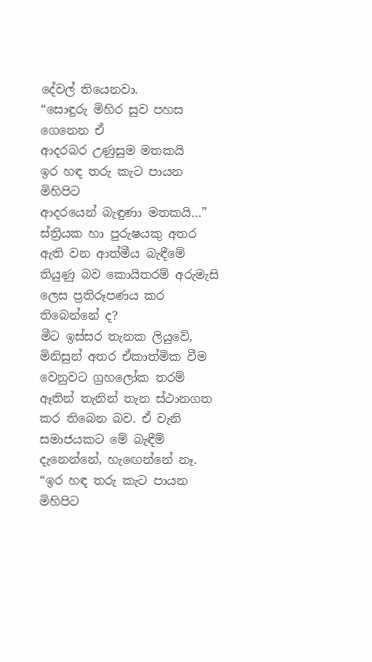දේවල් තියෙනවා.
“සොඳුරු මිහිර සුව පහස ගෙනෙන ඒ
ආදරබර උණුසුම මතකයි
ඉර හඳ තරු කැට පායන මිහිපිට
ආදරයෙන් බැඳුණා මතකයි…”
ස්ත්‍රියක හා පුරුෂයකු අතර ඇති වන ආත්මීය බැඳීමේ තියුණු බව කොයිතරම් අරුමැසි ලෙස ප්‍රතිරූපණය කර තිබෙන්නේ ද?
මීට ඉස්සර තැනක ලියුවේ, මිනිසුන් අතර ඒකාත්මික වීම වෙනුවට ග්‍රහලෝක තරම් ඈතින් තැනින් තැන ස්ථානගත කර තිබෙන බව. ඒ වැනි සමාජයකට මේ බැඳීම් දැනෙන්නේ, හැඟෙන්නේ නෑ.
“ඉර හඳ තරු කැට පායන මිහිපිට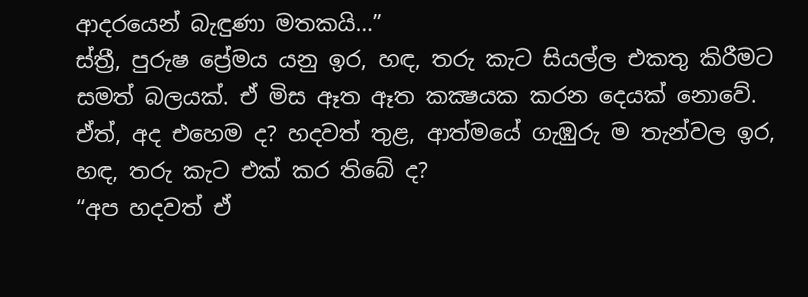ආදරයෙන් බැඳුණා මතකයි…”
ස්ත්‍රී, පුරුෂ ප්‍රේමය යනු ඉර, හඳ, තරු කැට සියල්ල එකතු කිරීමට සමත් බලයක්. ඒ මිස ඈත ඈත කක්‍ෂයක කරන දෙයක් නොවේ. ඒත්, අද එහෙම ද? හදවත් තුළ, ආත්මයේ ගැඹුරු ම තැන්වල ඉර, හඳ, තරු කැට එක් කර තිබේ ද?
“අප හදවත් ඒ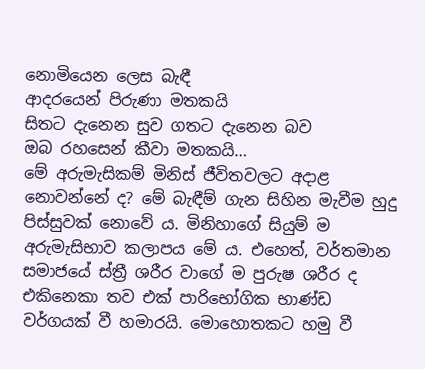නොමියෙන ලෙස බැඳී
ආදරයෙන් පිරුණා මතකයි
සිතට දැනෙන සුව ගතට දැනෙන බව
ඔබ රහසෙන් කීවා මතකයි…
මේ අරුමැසිකම් මිනිස් ජීවිතවලට අදාළ නොවන්නේ ද? මේ බැඳීම් ගැන සිහින මැවීම හුදු පිස්සුවක් නොවේ ය. මිනිහාගේ සියුම් ම අරුමැසිභාව කලාපය මේ ය. එහෙත්, වර්තමාන සමාජයේ ස්ත්‍රී ශරීර වාගේ ම පුරුෂ ශරීර ද එකිනෙකා තව එක් පාරිභෝගික භාණ්ඩ වර්ගයක් වී හමාරයි. මොහොතකට හමු වී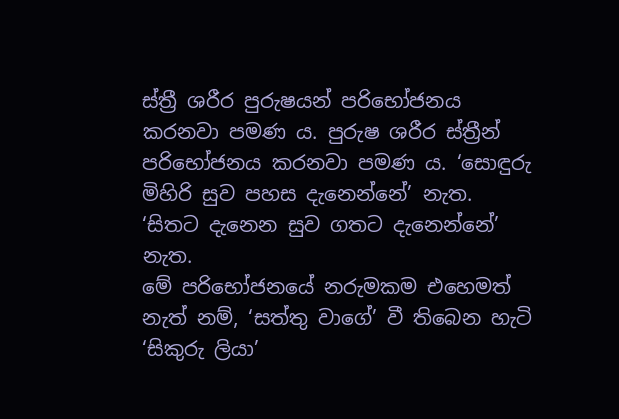ස්ත්‍රී ශරීර පුරුෂයන් පරිභෝජනය කරනවා පමණ ය. පුරුෂ ශරීර ස්ත්‍රීන් පරිභෝජනය කරනවා පමණ ය. ‘සොඳුරු මිහිරි සුව පහස දැනෙන්නේ’ නැත. ‘සිතට දැනෙන සුව ගතට දැනෙන්නේ’ නැත.
මේ පරිභෝජනයේ නරුමකම එහෙමත් නැත් නම්, ‘සත්තු වාගේ’ වී තිබෙන හැටි ‘සිකුරු ලියා’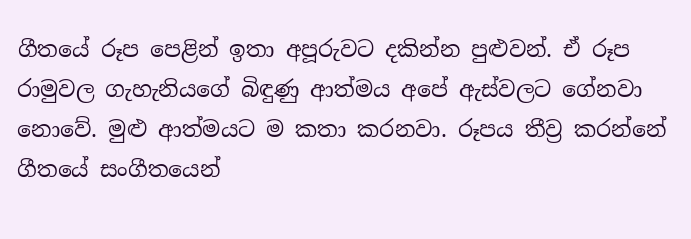ගීතයේ රූප පෙළින් ඉතා අපූරුවට දකින්න පුළුවන්. ඒ රූප රාමුවල ගැහැනියගේ බිඳුණු ආත්මය අපේ ඇස්වලට ගේනවා නොවේ. මුළු ආත්මයට ම කතා කරනවා. රූපය තීව්‍ර කරන්නේ ගීතයේ සංගීතයෙන්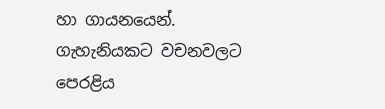හා ගායනයෙන්. ගැහැනියකට වචනවලට පෙරළිය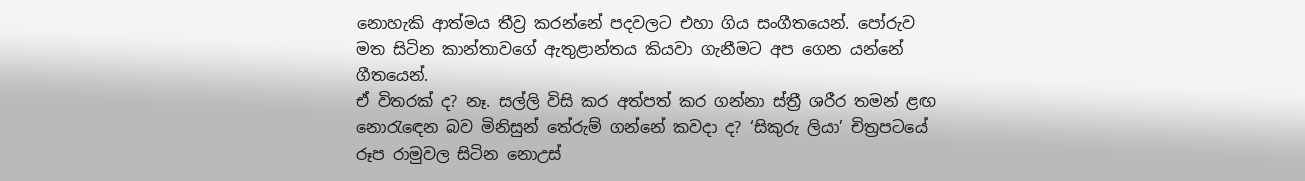නොහැකි ආත්මය තීව්‍ර කරන්නේ පදවලට එහා ගිය සංගීතයෙන්. පෝරුව මත සිටින කාන්තාවගේ ඇතුළාන්තය කියවා ගැනීමට අප ගෙන යන්නේ ගීතයෙන්.
ඒ විතරක් ද? නෑ. සල්ලි විසි කර අත්පත් කර ගන්නා ස්ත්‍රී ශරීර තමන් ළඟ නොරැඳෙන බව මිනිසුන් තේරුම් ගන්නේ කවදා ද? ‘සිකුරු ලියා’ චිත්‍රපටයේ රූප රාමුවල සිටින නොඋස්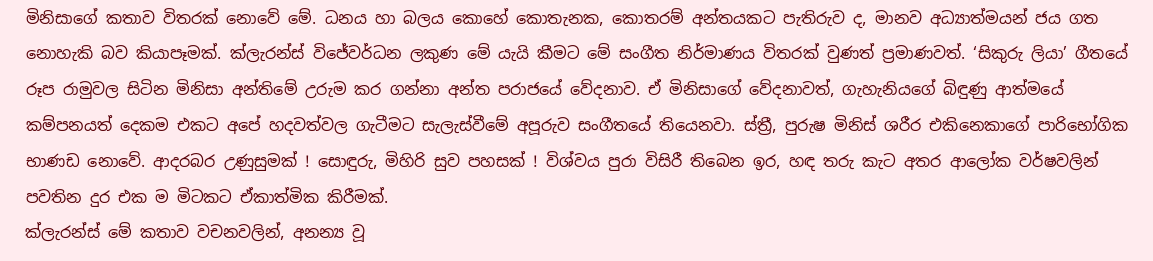මිනිසාගේ කතාව විතරක් නොවේ මේ. ධනය හා බලය කොහේ කොතැනක, කොතරම් අන්තයකට පැතිරුව ද, මානව අධ්‍යාත්මයන් ජය ගත නොහැකි බව කියාපෑමක්. ක්ලැරන්ස් විජේවර්ධන ලකුණ මේ යැයි කීමට මේ සංගීත නිර්මාණය විතරක් වුණත් ප්‍රමාණවත්. ‘සිකුරු ලියා’ ගීතයේ රූප රාමුවල සිටින මිනිසා අන්තිමේ උරුම කර ගන්නා අන්ත පරාජයේ වේදනාව. ඒ මිනිසාගේ වේදනාවත්, ගැහැනියගේ බිඳුණු ආත්මයේ කම්පනයත් දෙකම එකට අපේ හදවත්වල ගැටීමට සැලැස්වීමේ අපූරුව සංගීතයේ තියෙනවා. ස්ත්‍රී, පුරුෂ මිනිස් ශරීර එකිනෙකාගේ පාරිභෝගික භාණඩ නොවේ. ආදරබර උණුසුමක් ! සොඳුරු, මිහිරි සුව පහසක් ! විශ්වය පුරා විසිරී තිබෙන ඉර, හඳ තරු කැට අතර ආලෝක වර්ෂවලින් පවතින දුර එක ම මිටකට ඒකාත්මික කිරීමක්.
ක්ලැරන්ස් මේ කතාව වචනවලින්, අනන්‍ය වූ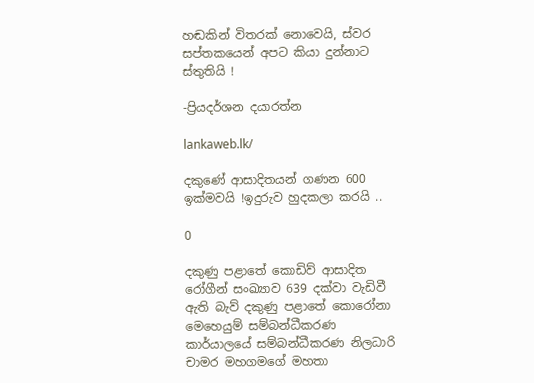හඬකින් විතරක් නොවෙයි, ස්වර සප්තකයෙන් අපට කියා දුන්නාට ස්තුතියි !

-ප්‍රියදර්ශන දයාරත්න

lankaweb.lk/

දකුණේ ආසාදිතයන් ගණන 600 ඉක්මවයි !ඉදුරුව හුදකලා කරයි ..

0

දකුණු පළාතේ කොඩිව් ආසාදිත රෝගීන් සංඛ්‍යාව 639 දක්වා වැඩිවී ඇති බැව් දකුණු පළාතේ කොරෝනා මෙහෙයුම් සම්බන්ධීකරණ කාර්යාලයේ සම්බන්ධීකරණ නිලධාරි චාමර මහගමගේ මහතා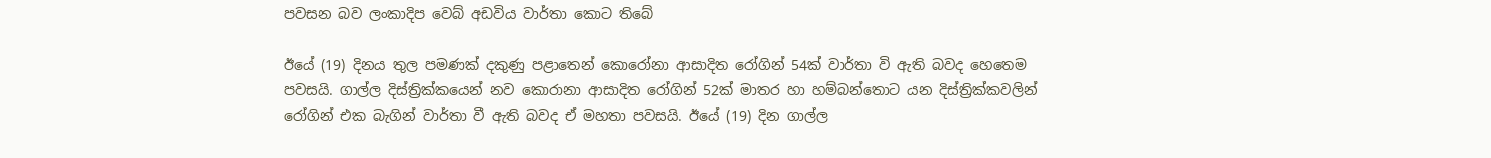පවසන බව ලංකාදිප වෙබ් අඩවිය වාර්තා කොට තිබේ

ඊයේ (19) දිනය තුල පමණක් දකුණු පළාතෙන් කොරෝනා ආසාදිත රෝගින් 54ක් වාර්තා වි ඇති බවද හෙතෙම පවසයි. ගාල්ල දිස්ත්‍රික්කයෙන් නව කොරානා ආසාදිත රෝගින් 52ක් මාතර හා හම්බන්තොට යන දිස්ත්‍රික්කවලින් රෝගින් එක බැගින් වාර්තා වී ඇති බවද ඒ මහතා පවසයි. ඊයේ (19) දින ගාල්ල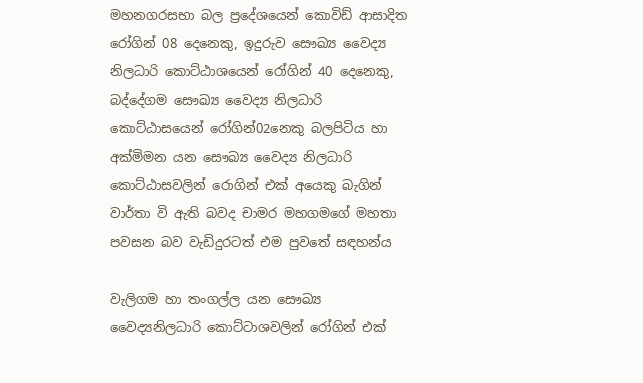මහනගරසභා බල ප්‍රදේශයෙන් කොවිඩ් ආසාදිත රෝගින් 08 දෙනෙකු, ඉදුරුව සෞඛ්‍ය වෛද්‍ය නිලධාරි කොට්ඨාශයෙන් රෝගින් 40 දෙනෙකු, බද්දේගම සෞඛ්‍ය වෛද්‍ය නිලධාරි කොට්ඨාසයෙන් රෝගින්02නෙකු බලපිටිය හා අක්මිමන යන සෞඛ්‍ය වෛද්‍ය නිලධාරි කොට්ඨාසවලින් රොගින් එක් අයෙකු බැගින් වාර්තා වි ඇති බවද චාමර මහගමගේ මහතා පවසන බව වැඩිදුරටත් එම පුවතේ සඳහන්ය

වැලිගම හා තංගල්ල යන සෞඛ්‍ය වෛද්‍යනිලධාරි කොට්ටාශවලින් රෝගින් එක්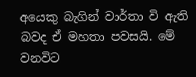අයෙකු බැගින් වාර්තා වි ඇති බවද ඒ මහතා පවසයි. මේ වනවිට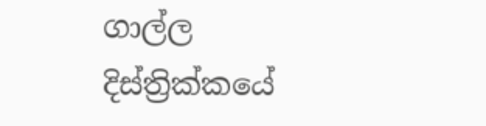ගාල්ල දිස්ත්‍රික්කයේ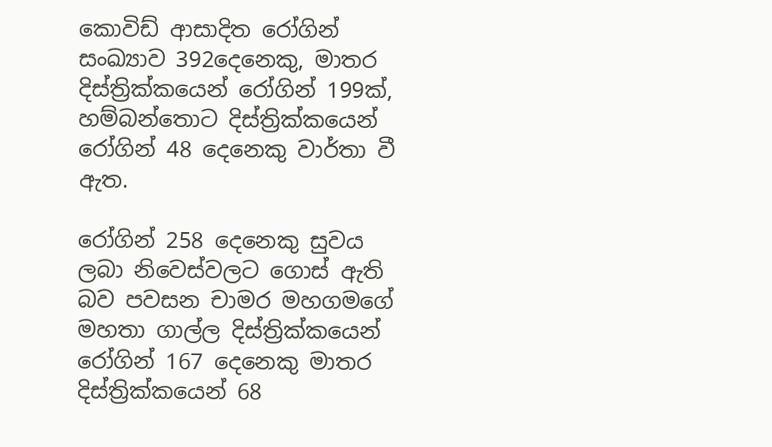කොවිඩ් ආසාදිත රෝගින් සංඛ්‍යාව 392දෙනෙකු, මාතර දිස්ත්‍රික්කයෙන් රෝගින් 199ක්, හම්බන්තොට දිස්ත්‍රික්කයෙන් රෝගින් 48 දෙනෙකු වාර්තා වී ඇත.

රෝගින් 258 දෙනෙකු සුවය ලබා නිවෙස්වලට ගොස් ඇති බව පවසන චාමර මහගමගේ මහතා ගාල්ල දිස්ත්‍රික්කයෙන් රෝගින් 167 දෙනෙකු මාතර දිස්ත්‍රික්කයෙන් 68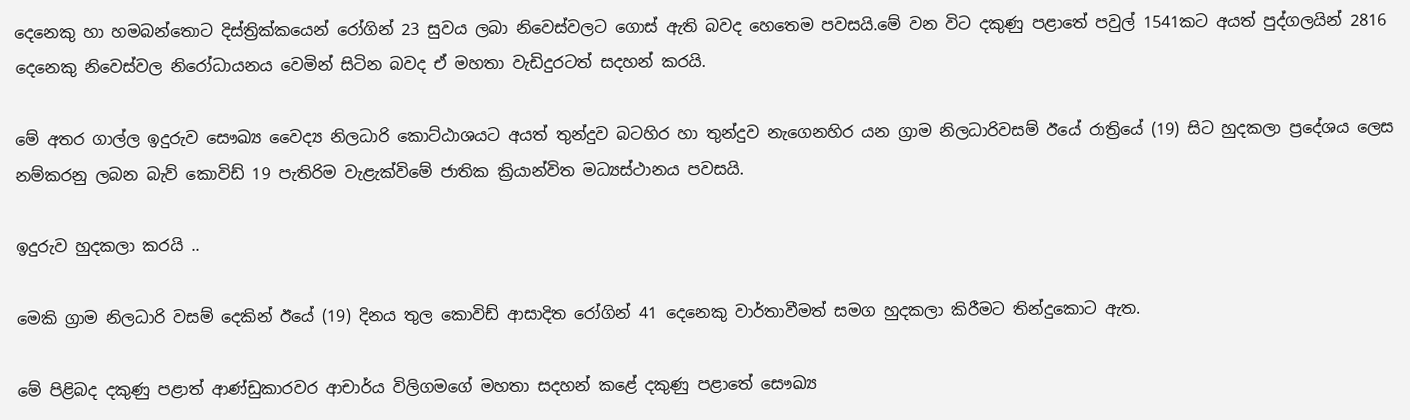දෙනෙකු හා හමබන්තොට දිස්ත්‍රික්කයෙන් රෝගින් 23 සුවය ලබා නිවෙස්වලට ගොස් ඇති බවද හෙතෙම පවසයි.මේ වන විට දකුණු පළාතේ පවුල් 1541කට අයත් පුද්ගලයින් 2816 දෙනෙකු නිවෙස්වල නිරෝධායනය වෙමින් සිටින බවද ඒ මහතා වැඩිදුරටත් සදහන් කරයි.

මේ අතර ගාල්ල ඉදුරුව සෞඛ්‍ය වෛද්‍ය නිලධාරි කොට්ඨාශයට අයත් තුන්දුව බටහිර හා තුන්දුව නැගෙනහිර යන ග්‍රාම නිලධාරිවසම් ඊයේ රාත්‍රියේ (19) සිට හුදකලා ප්‍රදේශය ලෙස නම්කරනු ලබන බැව් කොවිඩ් 19 පැතිරිම වැළැක්විමේ ජාතික ක්‍රියාන්විත මධ්‍යස්ථානය පවසයි.

ඉදුරුව හුදකලා කරයි ..

මෙකි ග්‍රාම නිලධාරි වසම් දෙකින් ඊයේ (19) දිනය තුල කොවිඩ් ආසාදිත රෝගින් 41 දෙනෙකු වාර්තාවීමත් සමග හුදකලා කිරීමට තින්දුකොට ඇත.

මේ පිළිබද දකුණු පළාත් ආණ්ඩුකාරවර ආචාර්ය විලිගමගේ මහතා සදහන් කළේ දකුණු පළාතේ සෞඛ්‍ය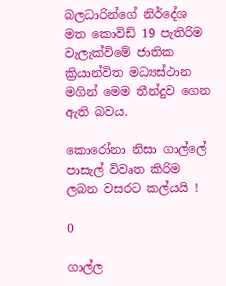බලධාරින්ගේ නිර්දේශ මත කොවිඩ් 19 පැතිරිම වැලැක්විමේ ජාතික ක්‍රියාන්විත මධ්‍යස්ථාන මගින් මෙම තීන්දුව ගෙන ඇති බවය.

කොරෝනා නිසා ගාල්ලේ පාසැල් විවෘත කිරිම ලබන වසරට කල්යයි !

0

ගාල්ල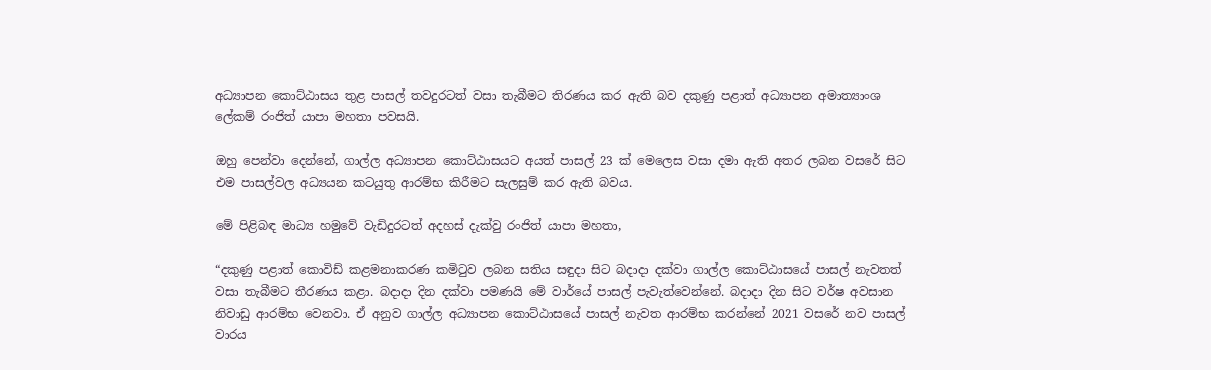අධ්‍යාපන කොට්ඨාසය තුළ පාසල් තවදුරටත් වසා තැබීමට තිරණය කර ඇති බව දකුණු පළාත් අධ්‍යාපන අමාත්‍යාංශ ලේකම් රංජිත් යාපා මහතා පවසයි.

ඔහු පෙන්වා දෙන්නේ, ගාල්ල අධ්‍යාපන කොට්ඨාසයට අයත් පාසල් 23 ක් මෙලෙස වසා දමා ඇති අතර ලබන වසරේ සිට එම පාසල්වල අධ්‍යයන කටයුතු ආරම්භ කිරීමට සැලසුම් කර ඇති බවය.

මේ පිළිබඳ මාධ්‍ය හමුවේ වැඩිදුරටත් අදහස් දැක්වු රංජිත් යාපා මහතා,

“දකුණු පළාත් කොවිඩ් කළමනාකරණ කමිටුව ලබන සතිය සඳුදා සිට බදාදා දක්වා ගාල්ල කොට්ඨාසයේ පාසල් නැවතත් වසා තැබීමට තීරණය කළා. බදාදා දින දක්වා පමණයි මේ වාර්යේ පාසල් පැවැත්වෙන්නේ. බදාදා දින සිට වර්ෂ අවසාන නිවාඩු ආරම්භ වෙනවා. ඒ අනුව ගාල්ල අධ්‍යාපන කොට්ඨාසයේ පාසල් නැවත ආරම්භ කරන්නේ 2021 වසරේ නව පාසල් වාරය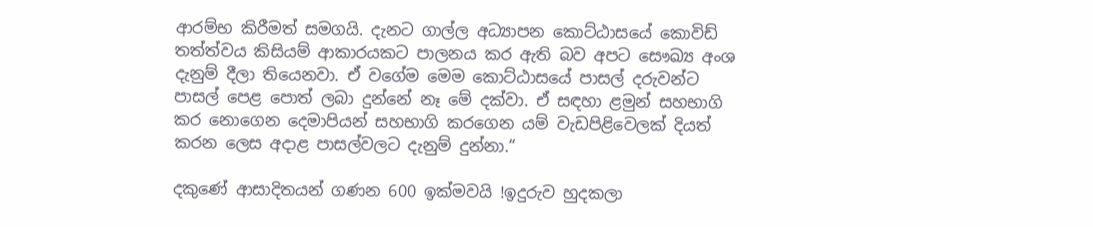ආරම්භ කිරීමත් සමගයි. දැනට ගාල්ල අධ්‍යාපන කොට්ඨාසයේ කොවිඩ් තත්ත්වය කිසියම් ආකාරයකට පාලනය කර ඇති බව අපට සෞඛ්‍ය අංශ දැනුම් දීලා තියෙනවා. ඒ වගේම මෙම කොට්ඨාසයේ පාසල් දරුවන්ට පාසල් පෙළ පොත් ලබා දුන්නේ නෑ මේ දක්වා. ඒ සඳහා ළමුන් සහභාගි කර නොගෙන දෙමාපියන් සහභාගි කරගෙන යම් වැඩපිළිවෙලක් දියත් කරන ලෙස අදාළ පාසල්වලට දැනුම් දුන්නා.“

දකුණේ ආසාදිතයන් ගණන 600 ඉක්මවයි !ඉදුරුව හුදකලා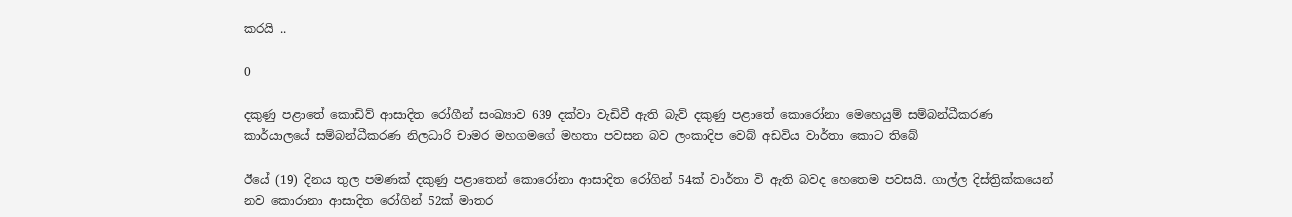කරයි ..

0

දකුණු පළාතේ කොඩිව් ආසාදිත රෝගීන් සංඛ්‍යාව 639 දක්වා වැඩිවී ඇති බැව් දකුණු පළාතේ කොරෝනා මෙහෙයුම් සම්බන්ධීකරණ කාර්යාලයේ සම්බන්ධීකරණ නිලධාරි චාමර මහගමගේ මහතා පවසන බව ලංකාදිප වෙබ් අඩවිය වාර්තා කොට තිබේ

ඊයේ (19) දිනය තුල පමණක් දකුණු පළාතෙන් කොරෝනා ආසාදිත රෝගින් 54ක් වාර්තා වි ඇති බවද හෙතෙම පවසයි. ගාල්ල දිස්ත්‍රික්කයෙන් නව කොරානා ආසාදිත රෝගින් 52ක් මාතර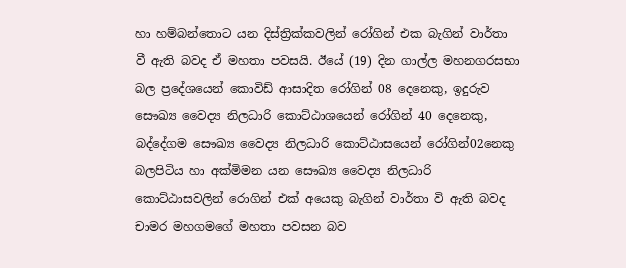හා හම්බන්තොට යන දිස්ත්‍රික්කවලින් රෝගින් එක බැගින් වාර්තා වී ඇති බවද ඒ මහතා පවසයි. ඊයේ (19) දින ගාල්ල මහනගරසභා බල ප්‍රදේශයෙන් කොවිඩ් ආසාදිත රෝගින් 08 දෙනෙකු, ඉදුරුව සෞඛ්‍ය වෛද්‍ය නිලධාරි කොට්ඨාශයෙන් රෝගින් 40 දෙනෙකු, බද්දේගම සෞඛ්‍ය වෛද්‍ය නිලධාරි කොට්ඨාසයෙන් රෝගින්02නෙකු බලපිටිය හා අක්මිමන යන සෞඛ්‍ය වෛද්‍ය නිලධාරි කොට්ඨාසවලින් රොගින් එක් අයෙකු බැගින් වාර්තා වි ඇති බවද චාමර මහගමගේ මහතා පවසන බව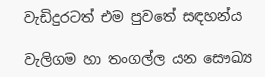වැඩිදුරටත් එම පුවතේ සඳහන්ය

වැලිගම හා තංගල්ල යන සෞඛ්‍ය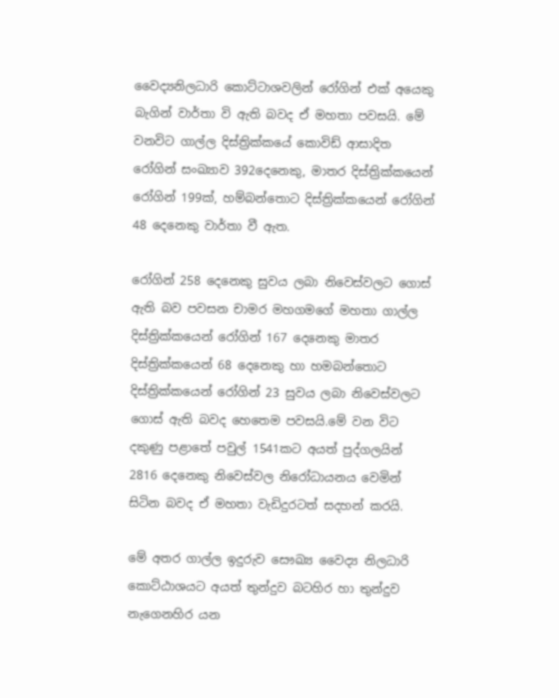වෛද්‍යනිලධාරි කොට්ටාශවලින් රෝගින් එක් අයෙකු බැගින් වාර්තා වි ඇති බවද ඒ මහතා පවසයි. මේ වනවිට ගාල්ල දිස්ත්‍රික්කයේ කොවිඩ් ආසාදිත රෝගින් සංඛ්‍යාව 392දෙනෙකු, මාතර දිස්ත්‍රික්කයෙන් රෝගින් 199ක්, හම්බන්තොට දිස්ත්‍රික්කයෙන් රෝගින් 48 දෙනෙකු වාර්තා වී ඇත.

රෝගින් 258 දෙනෙකු සුවය ලබා නිවෙස්වලට ගොස් ඇති බව පවසන චාමර මහගමගේ මහතා ගාල්ල දිස්ත්‍රික්කයෙන් රෝගින් 167 දෙනෙකු මාතර දිස්ත්‍රික්කයෙන් 68 දෙනෙකු හා හමබන්තොට දිස්ත්‍රික්කයෙන් රෝගින් 23 සුවය ලබා නිවෙස්වලට ගොස් ඇති බවද හෙතෙම පවසයි.මේ වන විට දකුණු පළාතේ පවුල් 1541කට අයත් පුද්ගලයින් 2816 දෙනෙකු නිවෙස්වල නිරෝධායනය වෙමින් සිටින බවද ඒ මහතා වැඩිදුරටත් සදහන් කරයි.

මේ අතර ගාල්ල ඉදුරුව සෞඛ්‍ය වෛද්‍ය නිලධාරි කොට්ඨාශයට අයත් තුන්දුව බටහිර හා තුන්දුව නැගෙනහිර යන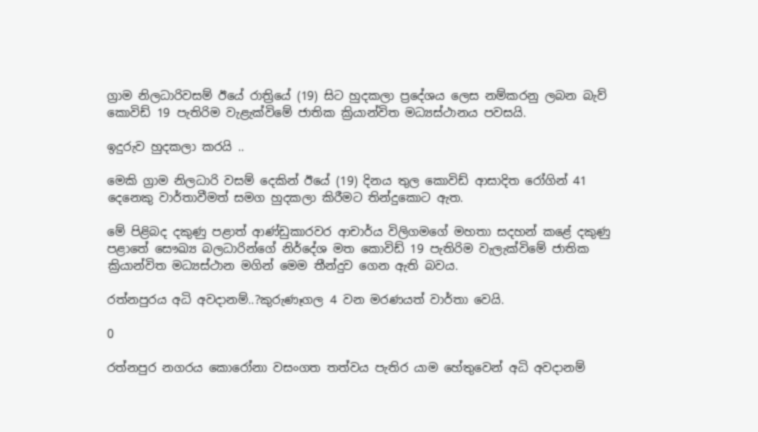ග්‍රාම නිලධාරිවසම් ඊයේ රාත්‍රියේ (19) සිට හුදකලා ප්‍රදේශය ලෙස නම්කරනු ලබන බැව් කොවිඩ් 19 පැතිරිම වැළැක්විමේ ජාතික ක්‍රියාන්විත මධ්‍යස්ථානය පවසයි.

ඉදුරුව හුදකලා කරයි ..

මෙකි ග්‍රාම නිලධාරි වසම් දෙකින් ඊයේ (19) දිනය තුල කොවිඩ් ආසාදිත රෝගින් 41 දෙනෙකු වාර්තාවීමත් සමග හුදකලා කිරීමට තින්දුකොට ඇත.

මේ පිළිබද දකුණු පළාත් ආණ්ඩුකාරවර ආචාර්ය විලිගමගේ මහතා සදහන් කළේ දකුණු පළාතේ සෞඛ්‍ය බලධාරින්ගේ නිර්දේශ මත කොවිඩ් 19 පැතිරිම වැලැක්විමේ ජාතික ක්‍රියාන්විත මධ්‍යස්ථාන මගින් මෙම තීන්දුව ගෙන ඇති බවය.

රත්නපුරය අධි අවදානම්..?කුරුණෑගල 4 වන මරණයත් වාර්තා වෙයි.

0

රත්නපුර නගරය කොරෝනා වසංගත තත්වය පැතිර යාම හේතුවෙන් අධි අවදානම්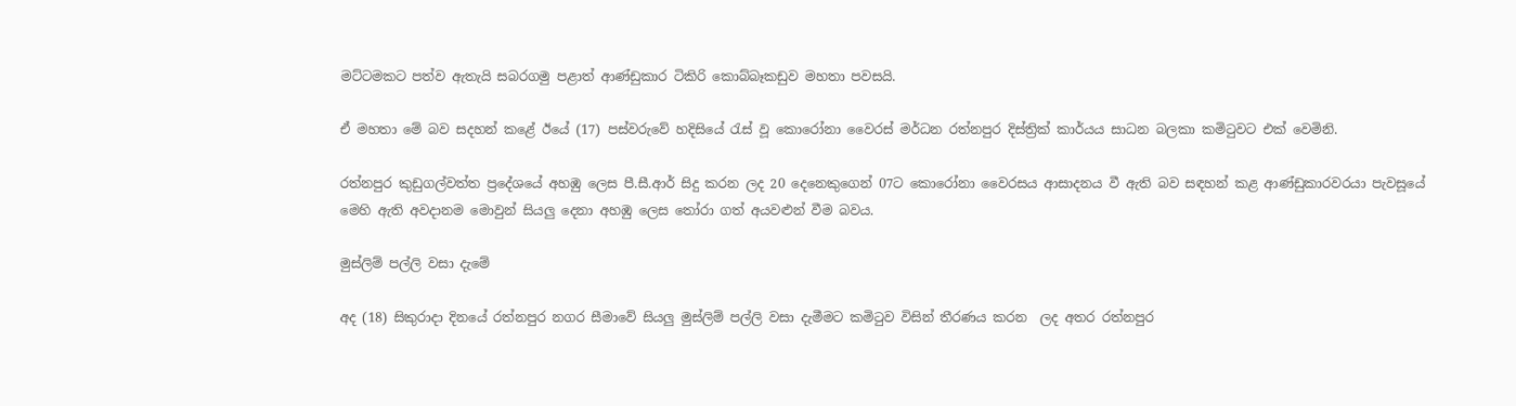මට්ටමකට පත්ව ඇතැයි සබරගමු පළාත් ආණ්ඩුකාර ටිකිරි කොබ්බෑකඩුව මහතා පවසයි.

ඒ මහතා මේ බව සදහන් කළේ ඊයේ (17) පස්වරුවේ හදිසියේ රැස් වූ කොරෝනා වෛරස් මර්ධන රත්නපුර දිස්ත්‍රික් කාර්යය සාධන බලකා කමිටුවට එක් වෙමිනි.

රත්නපුර කුඩුගල්වත්ත ප්‍රදේශයේ අහඹු ලෙස පී.සී.ආර් සිදු කරන ලද 20 දෙනෙකුගෙන් 07ට කොරෝනා වෛරසය ආසාදනය වී ඇති බව සඳහන් කළ ආණ්ඩුකාරවරයා පැවසූයේ මෙහි ඇති අවදානම මොවුන් සියලු දෙනා අහඹු ලෙස තෝරා ගත් අයවළුන් වීම බවය.

මුස්ලිම් පල්ලි වසා දැමේ

අද (18) සිකුරාදා දිනයේ රත්නපුර නගර සීමාවේ සියලු මුස්ලිම් පල්ලි වසා දැමීමට කමිටුව විසින් තීරණය කරන  ලද අතර රත්නපුර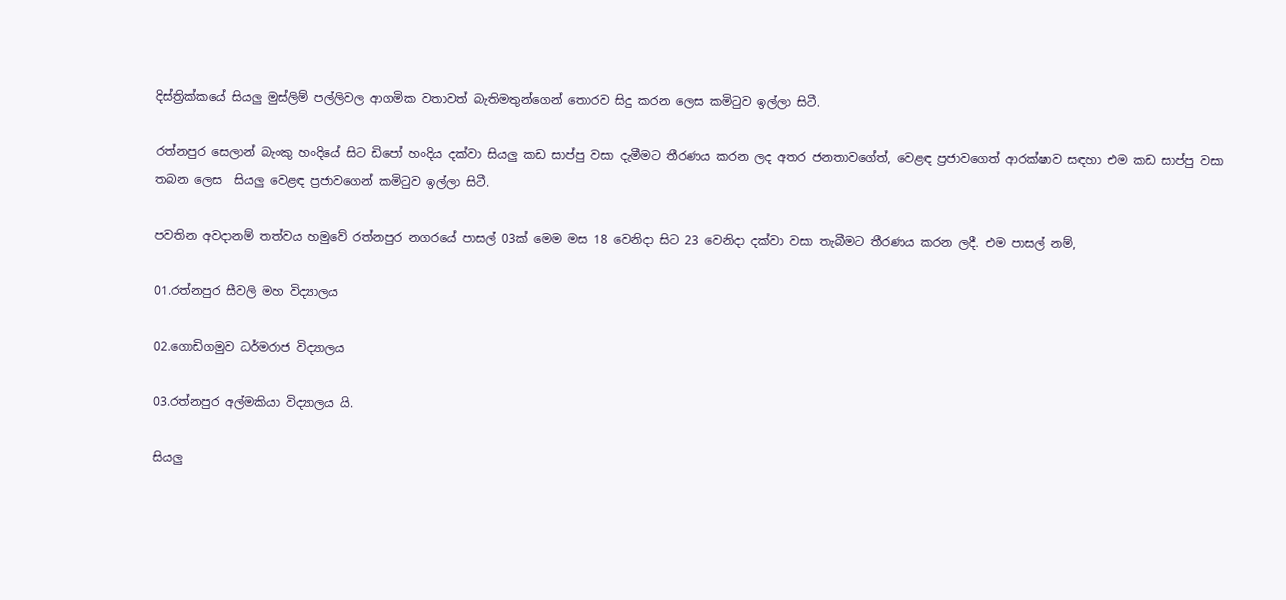දිස්ත්‍රික්කයේ සියලු මුස්ලිම් පල්ලිවල ආගමික වතාවත් බැතිමතුන්ගෙන් තොරව සිදු කරන ලෙස කමිටුව ඉල්ලා සිටී.

රත්නපුර සෙලාන් බැංකු හංදියේ සිට ඩිපෝ හංදිය දක්වා සියලු කඩ සාප්පු වසා දැමීමට තීරණය කරන ලද අතර ජනතාවගේත්, වෙළඳ ප්‍රජාවගෙත් ආරක්ෂාව සඳහා එම කඩ සාප්පු වසා තබන ලෙස  සියලු වෙළඳ ප්‍රජාවගෙන් කමිටුව ඉල්ලා සිටී.

පවතින අවදානම් තත්වය හමුවේ රත්නපුර නගරයේ පාසල් 03ක් මෙම මස 18 වෙනිදා සිට 23 වෙනිදා දක්වා වසා තැබීමට තීරණය කරන ලදී. එම පාසල් නම්,

01.රත්නපුර සීවලි මහ විද්‍යාලය

02.ගොඩිගමුව ධර්මරාජ විද්‍යාලය

03.රත්නපුර අල්මකියා විද්‍යාලය යි.

සියලු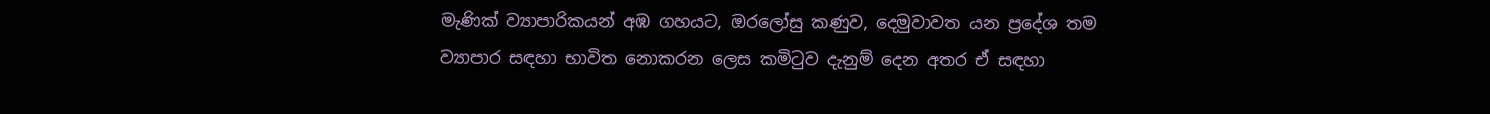මැණික් ව්‍යාපාරිකයන් අඹ ගහයට, ඔරලෝසු කණුව, දෙමුවාවත යන ප්‍රදේශ තම ව්‍යාපාර සඳහා භාවිත නොකරන ලෙස කමිටුව දැනුම් දෙන අතර ඒ සඳහා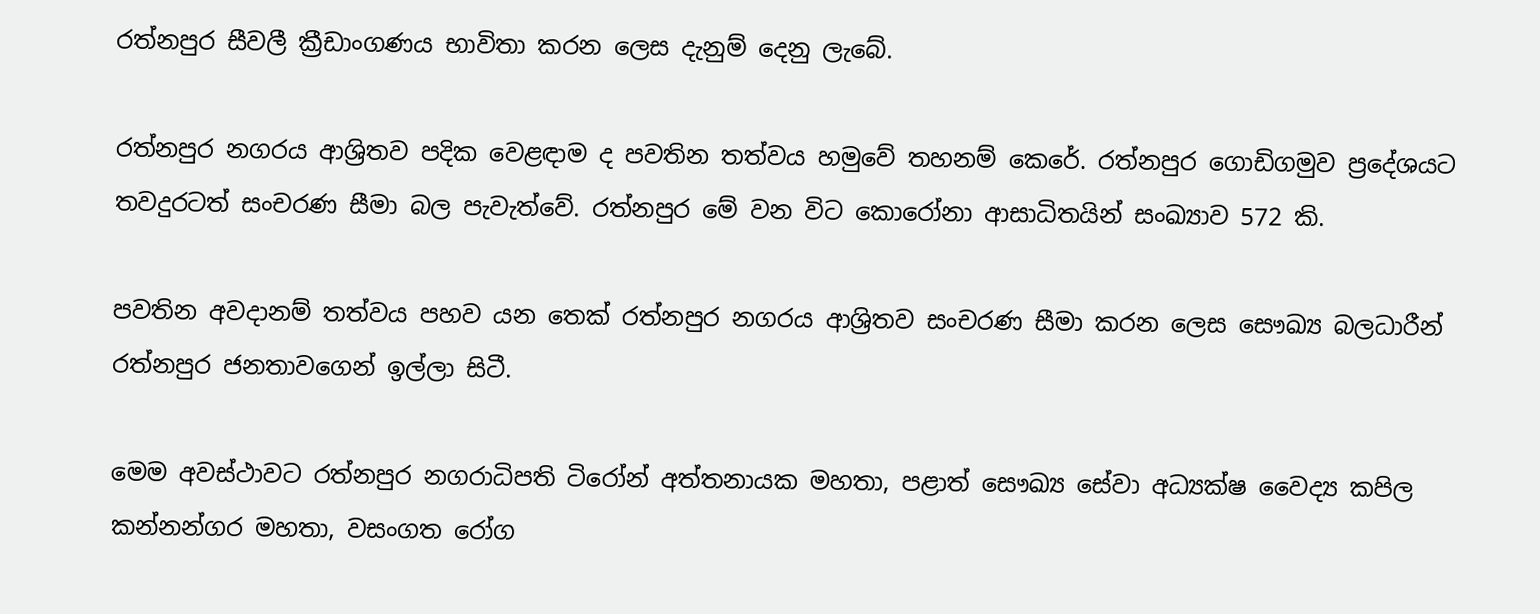රත්නපුර සීවලී ක්‍රීඩාංගණය භාවිතා කරන ලෙස දැනුම් දෙනු ලැබේ.

රත්නපුර නගරය ආශ්‍රිතව පදික වෙළඳාම ද පවතින තත්වය හමුවේ තහනම් කෙරේ. රත්නපුර ගොඩිගමුව ප්‍රදේශයට තවදුරටත් සංචරණ සීමා බල පැවැත්වේ. රත්නපුර මේ වන විට කොරෝනා ආසාධිතයින් සංඛ්‍යාව 572 කි.

පවතින අවදානම් තත්වය පහව යන තෙක් රත්නපුර නගරය ආශ්‍රිතව සංචරණ සීමා කරන ලෙස සෞඛ්‍ය බලධාරීන් රත්නපුර ජනතාවගෙන් ඉල්ලා සිටී.

මෙම අවස්ථාවට රත්නපුර නගරාධිපති ටිරෝන් අත්තනායක මහතා, පළාත් සෞඛ්‍ය සේවා අධ්‍යක්ෂ වෛද්‍ය කපිල කන්නන්ගර මහතා, වසංගත රෝග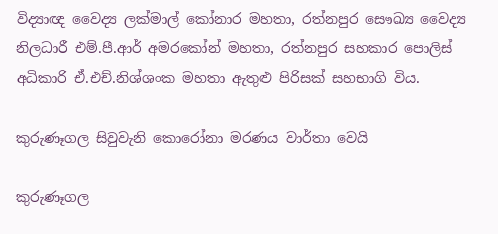විද්‍යාඥ වෛද්‍ය ලක්මාල් කෝනාර මහතා, රත්නපුර සෞඛ්‍ය වෛද්‍ය නිලධාරී එම්.පී.ආර් අමරකෝන් මහතා, රත්නපුර සහකාර පොලිස් අධිකාරි ඒ.එච්.නිශ්ශංක මහතා ඇතුළු පිරිසක් සහභාගි විය.

කුරුණෑගල සිවුවැනි කොරෝනා මරණය වාර්තා වෙයි

කුරුණෑගල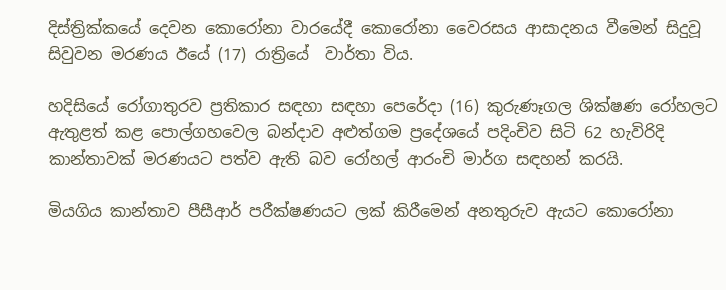දිස්ත්‍රික්කයේ දෙවන කොරෝනා වාරයේදී කොරෝනා වෛරසය ආසාදනය වීමෙන් සිදුවූ සිවුවන මරණය ඊයේ (17) රාත්‍රියේ  වාර්තා විය.

හදිසියේ රෝගාතුරව ප්‍රතිකාර සඳහා සඳහා පෙරේදා (16) කුරුණෑගල ශික්ෂණ රෝහලට ඇතුළත් කළ පොල්ගහවෙල බන්දාව අළුත්ගම ප්‍රදේශයේ පදිංචිව සිටි 62 හැවිරිදි කාන්තාවක් මරණයට පත්ව ඇති බව රෝහල් ආරංචි මාර්ග සඳහන් කරයි.

මියගිය කාන්තාව පීසීආර් පරීක්ෂණයට ලක් කිරීමෙන් අනතුරුව ඇයට කොරෝනා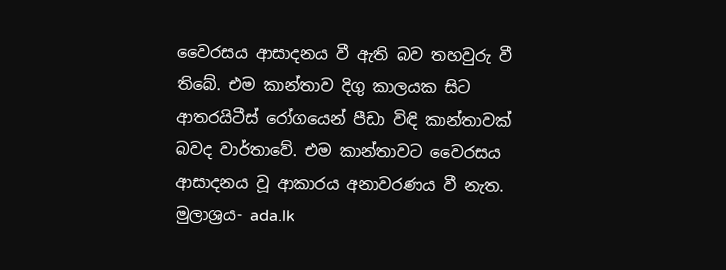වෛරසය ආසාදනය වී ඇති බව තහවුරු වී තිබේ. එම කාන්තාව දිගු කාලයක සිට ආතරයිටීස් රෝගයෙන් පීඩා විඳි කාන්තාවක් බවද වාර්තාවේ. එම කාන්තාවට වෛරසය ආසාදනය වූ ආකාරය අනාවරණය වී නැත.
මුලාශ්‍රය- ada.lk